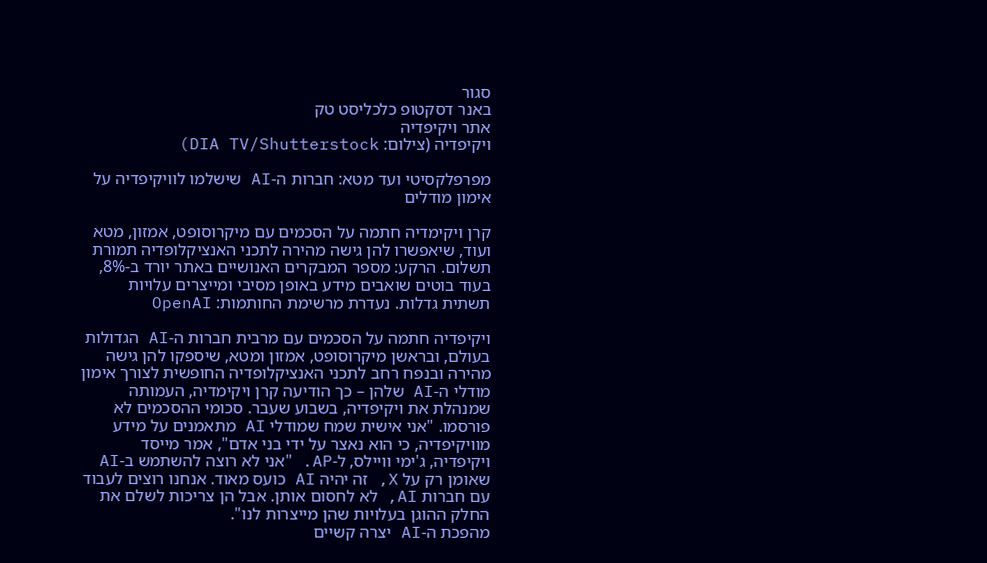סגור
באנר דסקטופ כלכליסט טק
אתר ויקיפדיה
ויקיפדיה (צילום: DIA TV/Shutterstock)

מפרפלקסיטי ועד מטא: חברות ה-AI שישלמו לוויקיפדיה על אימון מודלים

קרן ויקימדיה חתמה על הסכמים עם מיקרוסופט, אמזון, מטא ועוד, שיאפשרו להן גישה מהירה לתכני האנציקלופדיה תמורת תשלום. הרקע: מספר המבקרים האנושיים באתר יורד ב-8%, בעוד בוטים שואבים מידע באופן מסיבי ומייצרים עלויות תשתית גדלות. נעדרת מרשימת החותמות: OpenAI

ויקיפדיה חתמה על הסכמים עם מרבית חברות ה-AI הגדולות בעולם, ובראשן מיקרוסופט, אמזון ומטא, שיספקו להן גישה מהירה ובנפח רחב לתכני האנציקלופדיה החופשית לצורך אימון מודלי ה-AI שלהן – כך הודיעה קרן ויקימדיה, העמותה שמנהלת את ויקיפדיה, בשבוע שעבר. סכומי ההסכמים לא פורסמו. "אני אישית שמח שמודלי AI מתאמנים על מידע מוויקיפדיה, כי הוא נאצר על ידי בני אדם", אמר מייסד ויקיפדיה, ג'ימי וויילס, ל-AP. "אני לא רוצה להשתמש ב-AI שאומן רק על X, זה יהיה AI כועס מאוד. אנחנו רוצים לעבוד עם חברות AI, לא לחסום אותן. אבל הן צריכות לשלם את החלק ההוגן בעלויות שהן מייצרות לנו".
מהפכת ה-AI יצרה קשיים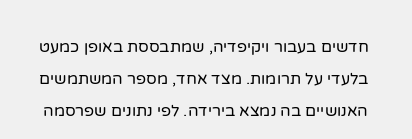חדשים בעבור ויקיפדיה, שמתבססת באופן כמעט בלעדי על תרומות. מצד אחד, מספר המשתמשים האנושיים בה נמצא בירידה. לפי נתונים שפרסמה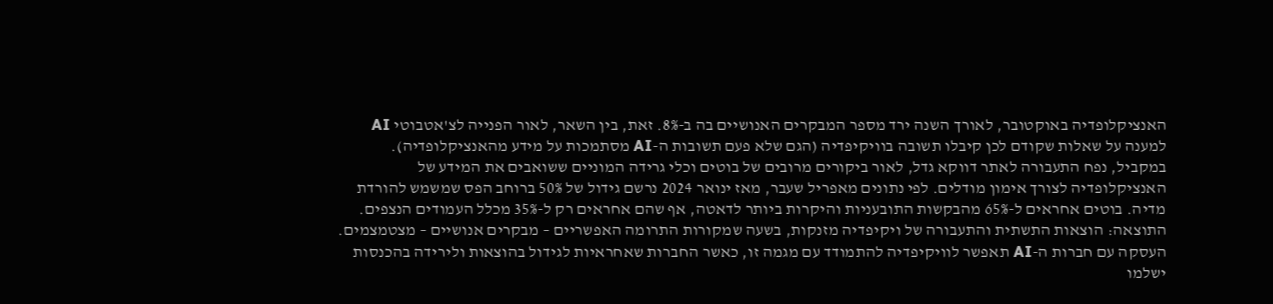האנציקלופדיה באוקטובר, לאורך השנה ירד מספר המבקרים האנושיים בה ב-8%. זאת, בין השאר, לאור הפנייה לצ'אטבוטי AI למענה על שאלות שקודם לכן קיבלו תשובה בוויקיפדיה (הגם שלא פעם תשובות ה-AI מסתמכות על מידע מהאנציקלופדיה).
במקביל, נפח התעבורה לאתר דווקא גדל, לאור ביקורים מרובים של בוטים וכלי גרידה המוניים ששואבים את המידע של האנציקלופדיה לצורך אימון מודלים. לפי נתונים מאפריל שעבר, מאז ינואר 2024 נרשם גידול של 50% ברוחב הפס שמשמש להורדת מדיה. בוטים אחראים ל-65% מהבקשות התובעניות והיקרות ביותר לדאטה, אף שהם אחראים רק ל-35% מכלל העמודים הנצפים. התוצאה: הוצאות התשתית והתעבורה של ויקיפדיה מזנקות, בשעה שמקורות התרומה האפשריים – מבקרים אנושיים – מצטמצמים.
העסקה עם חברות ה-AI תאפשר לוויקיפדיה להתמודד עם מגמה זו, כאשר החברות שאחראיות לגידול בהוצאות ולירידה בהכנסות ישלמו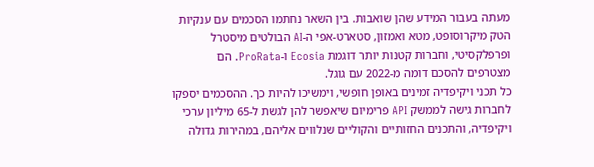מעתה בעבור המידע שהן שואבות. בין השאר נחתמו הסכמים עם ענקיות הטק מיקרוסופט, מטא ואמזון, סטארט-אפי ה-AI הבולטים מיסטרל ופרפלקסיטי, וחברות קטנות יותר דוגמת Ecosia ו-ProRata. הם מצטרפים להסכם דומה מ-2022 עם גוגל.
כל תכני ויקיפדיה זמינים באופן חופשי, וימשיכו להיות כך. ההסכמים יספקו לחברות גישה לממשק API פרימיום שיאפשר להן לגשת ל-65 מיליון ערכי ויקיפדיה, והתכנים החזותיים והקוליים שנלווים אליהם, במהירות גדולה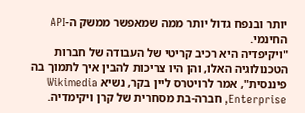יותר ובנפח גדול יותר ממה שמאפשר ממשק ה-API החינמי.
"ויקיפדיה היא רכיב קריטי של העבודה של חברות הטכנולוגיה האלו, והן היו צריכות להבין איך לתמוך בה פיננסית", אמר לרויטרס ליין בקר, נשיא Wikimedia Enterprise, חברה-בת מסחרית של קרן ויקימדיה.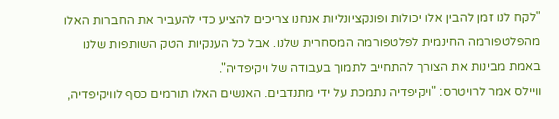"לקח לנו זמן להבין אלו יכולות ופונקציונליות אנחנו צריכים להציע כדי להעביר את החברות האלו מהפלטפורמה החינמית לפלטפורמה המסחרית שלנו. אבל כל הענקיות הטק השותפות שלנו באמת מבינות את הצורך להתחייב לתמוך בעבודה של ויקיפדיה".
וויילס אמר לרויטרס: "ויקיפדיה נתמכת על ידי מתנדבים. האנשים האלו תורמים כסף לוויקיפדיה,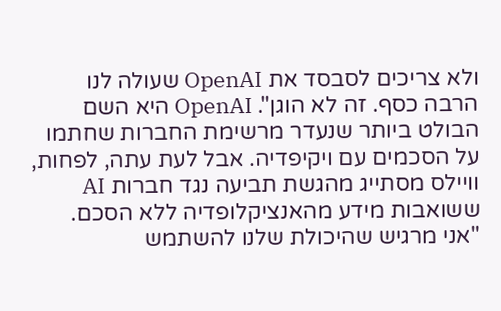ולא צריכים לסבסד את OpenAI שעולה לנו הרבה כסף. זה לא הוגן". OpenAI היא השם הבולט ביותר שנעדר מרשימת החברות שחתמו על הסכמים עם ויקיפדיה. אבל לעת עתה, לפחות, וויילס מסתייג מהגשת תביעה נגד חברות AI ששואבות מידע מהאנציקלופדיה ללא הסכם. "אני מרגיש שהיכולת שלנו להשתמש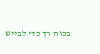בכוח רך כדי לבייש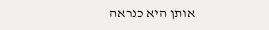אותן היא כנראה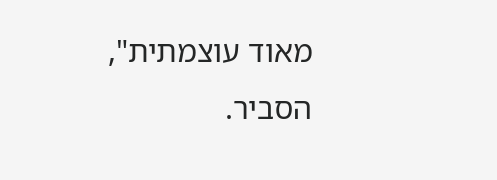מאוד עוצמתית", הסביר.